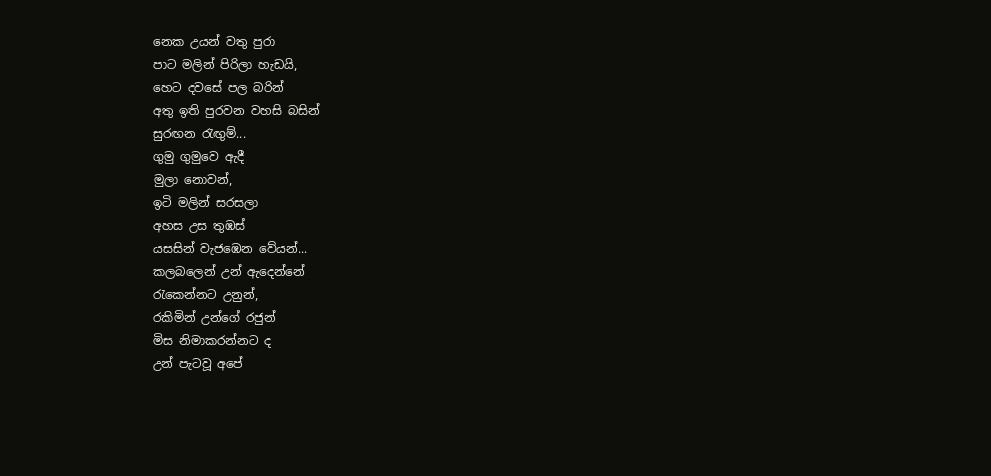නෙක උයන් වතු පුරා
පාට මලින් පිරිලා හැඩයි,
හෙට දවසේ පල බරින්
අතු ඉති පුරවන වහසි බසින්
සුරඟන රැඟුම්...
ගුමු ගුමුවෙ ඇදී
මුලා නොවන්,
ඉටි මලින් සරසලා
අහස උස තුඹස්
යසසින් වැජඹෙන වේයන්...
කලබලෙන් උන් ඇදෙන්නේ
රැකෙන්නට උනුන්,
රකිමින් උන්ගේ රජුන්
මිස නිමාකරන්නට ද
උන් පැටවූ අපේ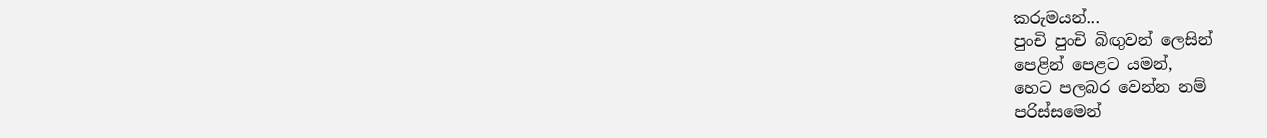කරුමයන්...
පුංචි පුංචි බිඟුවන් ලෙසින්
පෙළින් පෙළට යමන්,
හෙට පලබර වෙන්න නම්
පරිස්සමෙන්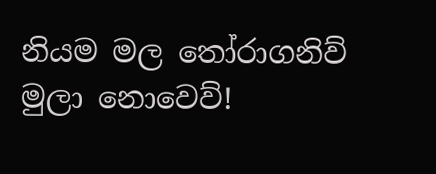නියම මල තෝරාගනිව්
මුලා නොවෙව්!